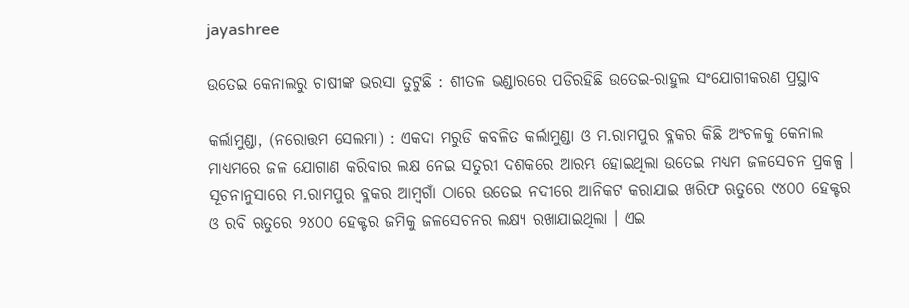jayashree

ଉତେଇ କେନାଲରୁ ଚାଷୀଙ୍କ ଭରସା ତୁଟୁଛି : ଶୀତଳ ଭଣ୍ଡାରରେ ପଡିରହିଛି ଉତେଇ-ରାହୁଲ ସଂଯୋଗୀକରଣ ପ୍ରସ୍ଥାବ

କର୍ଲାମୁଣ୍ଡା, (ନରୋତ୍ତମ ସେଲମା) : ଏକଦା ମରୁଡି କବଳିତ କର୍ଲାମୁଣ୍ଡା ଓ ମ.ରାମପୁର ବ୍ଳକର କିଛି ଅଂଚଳକୁ କେନାଲ ମାଧ୍ୟମରେ ଜଳ ଯୋଗାଣ କରିବାର ଲକ୍ଷ ନେଇ ସତୁରୀ ଦଶକରେ ଆରମ୍ଭ ହୋଇଥିଲା ଉତେଇ ମଧ୍ୟମ ଜଳସେଚନ ପ୍ରକଳ୍ପ । ସୂଚନାନୁସାରେ ମ.ରାମପୁର ବ୍ଳକର ଆମ୍ବଗାଁ ଠାରେ ଉତେଇ ନଦୀରେ ଆନିକଟ କରାଯାଇ ଖରିଫ ଋତୁରେ ୯୪୦୦ ହେକ୍ଟର ଓ ରବି ଋତୁରେ ୨୪୦୦ ହେକ୍ଟର ଜମିକୁ ଜଳସେଚନର ଲକ୍ଷ୍ୟ ରଖାଯାଇଥିଲା । ଏଇ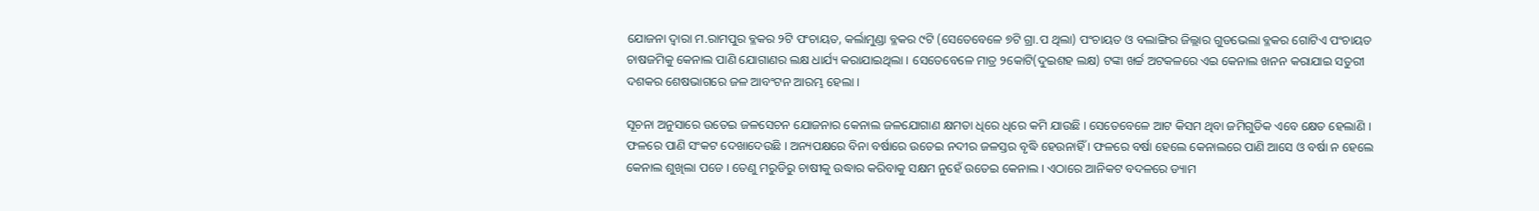ଯୋଜନା ଦ୍ୱାରା ମ.ରାମପୁର ବ୍ଳକର ୨ଟି ପଂଚାୟତ, କର୍ଲାମୁଣ୍ଡା ବ୍ଳକର ୯ଟି (ସେତେବେଳେ ୭ଟି ଗ୍ରା.ପ ଥିଲା) ପଂଚାୟତ ଓ ବଲାଙ୍ଗିର ଜିଲ୍ଲାର ଗୁଡଭେଲା ବ୍ଳକର ଗୋଟିଏ ପଂଚାୟତ ଚାଷଜମିକୁ କେନାଲ ପାଣି ଯୋଗାଣର ଲକ୍ଷ ଧାର୍ଯ୍ୟ କରାଯାଇଥିଲା । ସେତେବେଳେ ମାତ୍ର ୨କୋଟି(ଦୁଇଶହ ଲକ୍ଷ) ଟଙ୍କା ଖର୍ଚ୍ଚ ଅଟକଳରେ ଏଇ କେନାଲ ଖନନ କରାଯାଇ ସତୁରୀ ଦଶକର ଶେଷଭାଗରେ ଜଳ ଆବଂଟନ ଆରମ୍ଭ ହେଲା ।

ସୂଚନା ଅନୁସାରେ ଉତେଇ ଜଳସେଚନ ଯୋଜନାର କେନାଲ ଜଳଯୋଗାଣ କ୍ଷମତା ଧିରେ ଧିରେ କମି ଯାଉଛି । ସେତେବେଳେ ଆଟ କିସମ ଥିବା ଜମିଗୁଡିକ ଏବେ କ୍ଷେତ ହେଲାଣି । ଫଳରେ ପାଣି ସଂକଟ ଦେଖାଦେଉଛି । ଅନ୍ୟପକ୍ଷରେ ବିନା ବର୍ଷାରେ ଉତେଇ ନଦୀର ଜଳସ୍ତର ବୃଦ୍ଧି ହେଉନାହିଁ । ଫଳରେ ବର୍ଷା ହେଲେ କେନାଲରେ ପାଣି ଆସେ ଓ ବର୍ଷା ନ ହେଲେ କେନାଲ ଶୁଖିଲା ପଡେ । ତେଣୁ ମରୁଡିରୁ ଚାଷୀକୁ ଉଦ୍ଧାର କରିବାକୁ ସକ୍ଷମ ନୁହେଁ ଉତେଇ କେନାଲ । ଏଠାରେ ଆନିକଟ ବଦଳରେ ଡ୍ୟାମ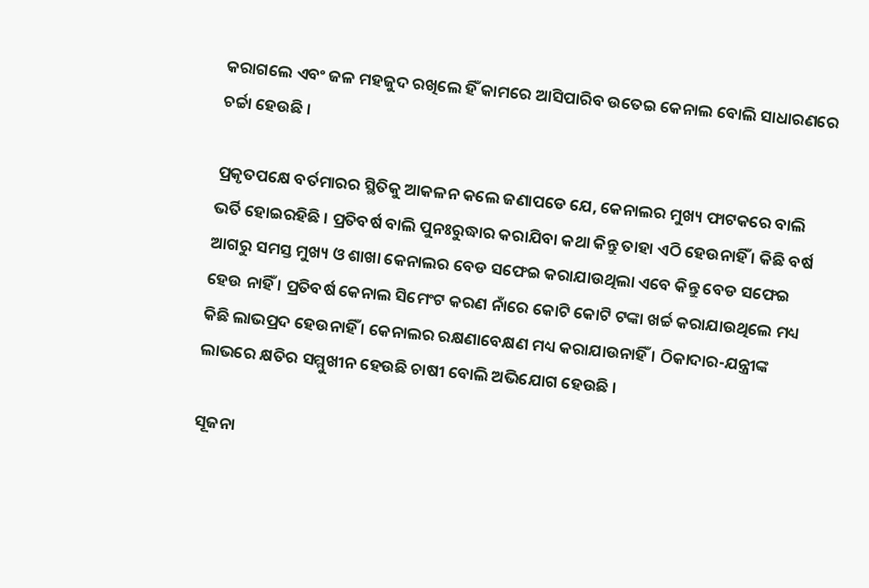କରାଗଲେ ଏବଂ ଜଳ ମହଜୁଦ ରଖିଲେ ହିଁ କାମରେ ଆସିପାରିବ ଉତେଇ କେନାଲ ବୋଲି ସାଧାରଣରେ ଚର୍ଚ୍ଚା ହେଉଛି ।

ପ୍ରକୃତପକ୍ଷେ ବର୍ତମାରର ସ୍ଥିତିକୁ ଆକଳନ କଲେ ଜଣାପଡେ ଯେ, କେନାଲର ମୁଖ୍ୟ ଫାଟକରେ ବାଲି ଭର୍ତି ହୋଇରହିଛି । ପ୍ରତିବର୍ଷ ବାଲି ପୁନଃରୁଦ୍ଧାର କରାଯିବା କଥା କିନ୍ତୁ ତାହା ଏଠି ହେଉନାହିଁ । କିଛି ବର୍ଷ ଆଗରୁ ସମସ୍ତ ମୁଖ୍ୟ ଓ ଶାଖା କେନାଲର ବେଡ ସଫେଇ କରାଯାଉଥିଲା ଏବେ କିନ୍ତୁ ବେଡ ସଫେଇ ହେଉ ନାହିଁ । ପ୍ରତିବର୍ଷ କେନାଲ ସିମେଂଟ କରଣ ନାଁରେ କୋଟି କୋଟି ଟଙ୍କା ଖର୍ଚ୍ଚ କରାଯାଉଥିଲେ ମଧ୍ୟ କିଛି ଲାଭପ୍ରଦ ହେଉନାହିଁ । କେନାଲର ରକ୍ଷଣାବେକ୍ଷଣ ମଧ୍ୟ କରାଯାଉନାହିଁ । ଠିକାଦାର-ଯନ୍ତ୍ରୀଙ୍କ ଲାଭରେ କ୍ଷତିର ସମ୍ମୁଖୀନ ହେଉଛି ଚାଷୀ ବୋଲି ଅଭିଯୋଗ ହେଉଛି ।

ସୂଜନା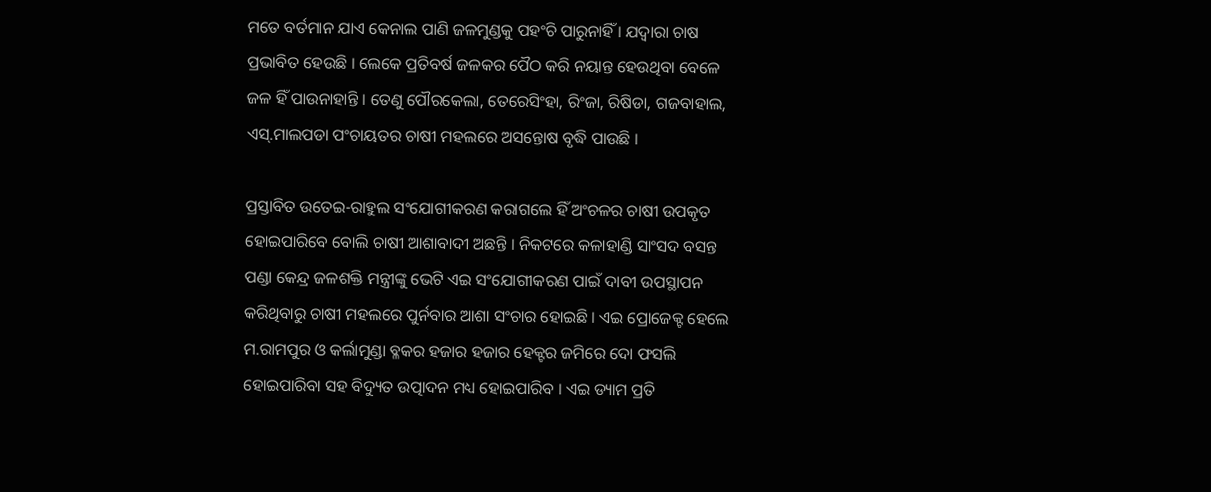ମତେ ବର୍ତମାନ ଯାଏ କେନାଲ ପାଣି ଜଳମୁଣ୍ଡକୁ ପହଂଚି ପାରୁନାହିଁ । ଯଦ୍ୱାରା ଚାଷ ପ୍ରଭାବିତ ହେଉଛି । ଲେକେ ପ୍ରତିବର୍ଷ ଜଳକର ପୈଠ କରି ନୟାନ୍ତ ହେଉଥିବା ବେଳେ ଜଳ ହିଁ ପାଉନାହାନ୍ତି । ତେଣୁ ପୌରକେଲା, ତେରେସିଂହା, ରିଂଜା, ରିଷିଡା, ଗଜବାହାଲ, ଏସ୍‌.ମାଲପଡା ପଂଚାୟତର ଚାଷୀ ମହଲରେ ଅସନ୍ତୋଷ ବୃଦ୍ଧି ପାଉଛି ।

ପ୍ରସ୍ତାବିତ ଉତେଇ-ରାହୁଲ ସଂଯୋଗୀକରଣ କରାଗଲେ ହିଁ ଅଂଚଳର ଚାଷୀ ଉପକୃତ ହୋଇପାରିବେ ବୋଲି ଚାଷୀ ଆଶାବାଦୀ ଅଛନ୍ତି । ନିକଟରେ କଳାହାଣ୍ଡି ସାଂସଦ ବସନ୍ତ ପଣ୍ଡା କେନ୍ଦ୍ର ଜଳଶକ୍ତି ମନ୍ତ୍ରୀଙ୍କୁ ଭେଟି ଏଇ ସଂଯୋଗୀକରଣ ପାଇଁ ଦାବୀ ଉପସ୍ଥାପନ କରିଥିବାରୁ ଚାଷୀ ମହଲରେ ପୁର୍ନବାର ଆଶା ସଂଚାର ହୋଇଛି । ଏଇ ପ୍ରୋଜେକ୍ଟ ହେଲେ ମ.ରାମପୁର ଓ କର୍ଲାମୁଣ୍ଡା ବ୍ଳକର ହଜାର ହଜାର ହେକ୍ଟର ଜମିରେ ଦୋ ଫସଲି ହୋଇପାରିବା ସହ ବିଦ୍ୟୁତ ଉତ୍ପାଦନ ମଧ୍ୟ ହୋଇପାରିବ । ଏଇ ଡ୍ୟାମ ପ୍ରତି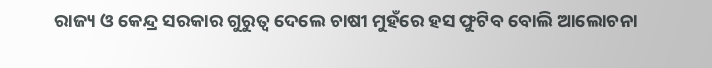ରାଜ୍ୟ ଓ କେନ୍ଦ୍ର ସରକାର ଗୁରୁତ୍ୱ ଦେଲେ ଚାଷୀ ମୁହଁରେ ହସ ଫୁଟିବ ବୋଲି ଆଲୋଚନା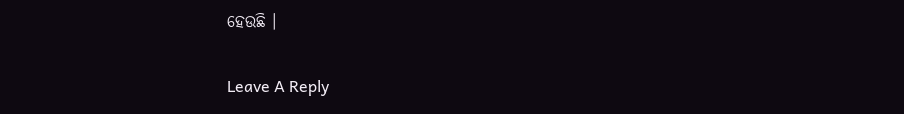ହେଉଛି ।

Leave A Reply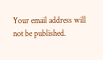Your email address will not be published.